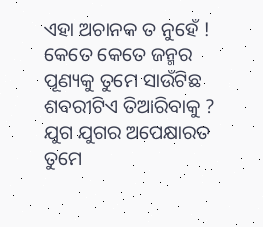ଏହା ଅଚାନକ ତ ନୁହେଁ !
କେତେ କେତେ ଜନ୍ମର
ପୂଣ୍ୟକୁ ତୁମେ ସାଉଁଟିଛ
ଶବରୀଟିଏ ତିଆରିବାକୁ ?
ଯୁଗ ଯୁଗର ଅପେକ୍ଷାରତ
ତୁମେ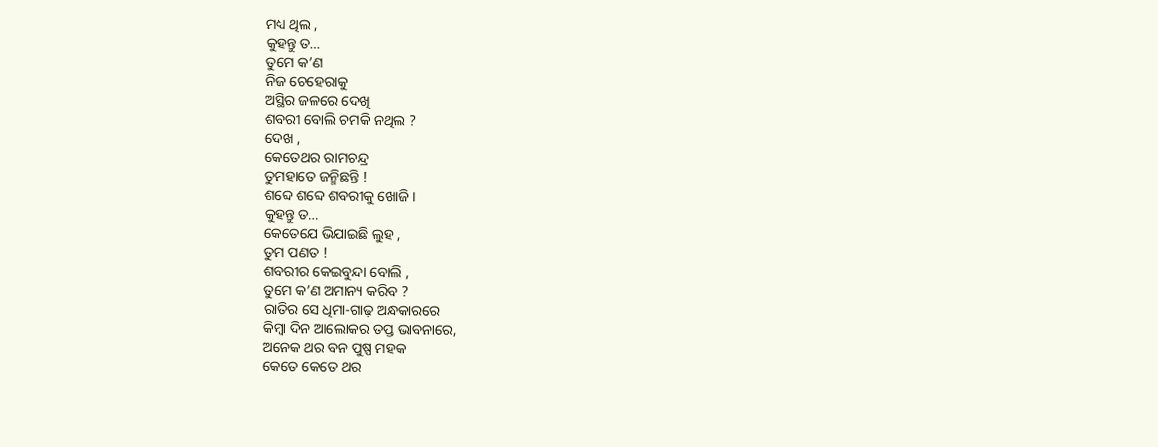ମଧ୍ୟ ଥିଲ ,
କୁହନ୍ତୁ ତ…
ତୁମେ କ’ଣ
ନିଜ ଚେହେରାକୁ
ଅସ୍ଥିର ଜଳରେ ଦେଖି
ଶବରୀ ବୋଲି ଚମକି ନଥିଲ ?
ଦେଖ ,
କେତେଥର ରାମଚନ୍ଦ୍ର
ତୁମହାତେ ଜନ୍ମିଛନ୍ତି !
ଶବ୍ଦେ ଶବ୍ଦେ ଶବରୀକୁ ଖୋଜି ।
କୁହନ୍ତୁ ତ…
କେତେଯେ ଭିଯାଇଛି ଲୁହ ,
ତୁମ ପଣତ !
ଶବରୀର କେଇବୁନ୍ଦା ବୋଲି ,
ତୁମେ କ’ଣ ଅମାନ୍ୟ କରିବ ?
ରାତିର ସେ ଧିମା-ଗାଢ଼ ଅନ୍ଧକାରରେ
କିମ୍ବା ଦିନ ଆଲୋକର ତପ୍ତ ଭାବନାରେ,
ଅନେକ ଥର ବନ ପୁଷ୍ପ ମହକ
କେତେ କେତେ ଥର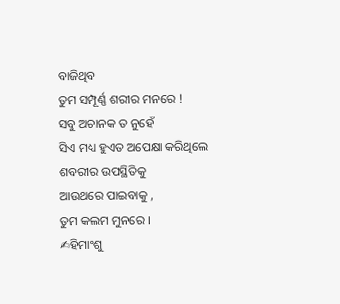ବାଜିଥିବ
ତୁମ ସମ୍ପୂର୍ଣ୍ଣ ଶରୀର ମନରେ !
ସବୁ ଅଚାନକ ତ ନୁହେଁ
ସିଏ ମଧ୍ୟ ହୁଏତ ଅପେକ୍ଷା କରିଥିଲେ
ଶବରୀର ଉପସ୍ଥିତିକୁ
ଆଉଥରେ ପାଇବାକୁ ,
ତୁମ କଲମ ମୁନରେ ।
✍ହିମାଂଶୁ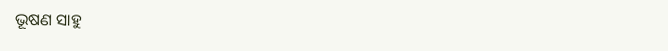ଭୂଷଣ ସାହୁ